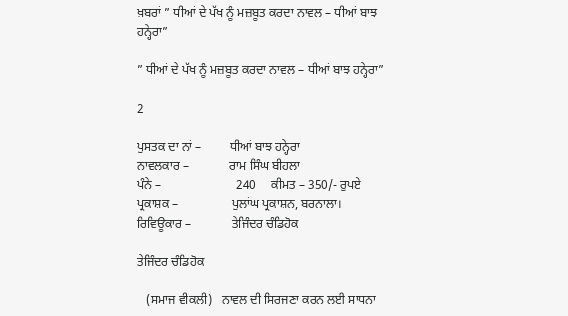ਖ਼ਬਰਾਂ ” ਧੀਆਂ ਦੇ ਪੱਖ ਨੂੰ ਮਜ਼ਬੂਤ ਕਰਦਾ ਨਾਵਲ – ਧੀਆਂ ਬਾਝ ਹਨ੍ਹੇਰਾ”

” ਧੀਆਂ ਦੇ ਪੱਖ ਨੂੰ ਮਜ਼ਬੂਤ ਕਰਦਾ ਨਾਵਲ – ਧੀਆਂ ਬਾਝ ਹਨ੍ਹੇਰਾ”

2

ਪੁਸਤਕ ਦਾ ਨਾਂ –         ਧੀਆਂ ਬਾਝ ਹਨ੍ਹੇਰਾ
ਨਾਵਲਕਾਰ –             ਰਾਮ ਸਿੰਘ ਬੀਹਲਾ
ਪੰਨੇ –                        240     ਕੀਮਤ – 350/- ਰੁਪਏ
ਪ੍ਰਕਾਸ਼ਕ –                 ਪੁਲਾਂਘ ਪ੍ਰਕਾਸ਼ਨ, ਬਰਨਾਲਾ।
ਰਿਵਿਊਕਾਰ –             ਤੇਜਿੰਦਰ ਚੰਡਿਹੋਕ

ਤੇਜਿੰਦਰ ਚੰਡਿਹੋਕ

   (ਸਮਾਜ ਵੀਕਲੀ)   ਨਾਵਲ ਦੀ ਸਿਰਜਣਾ ਕਰਨ ਲਈ ਸਾਧਨਾ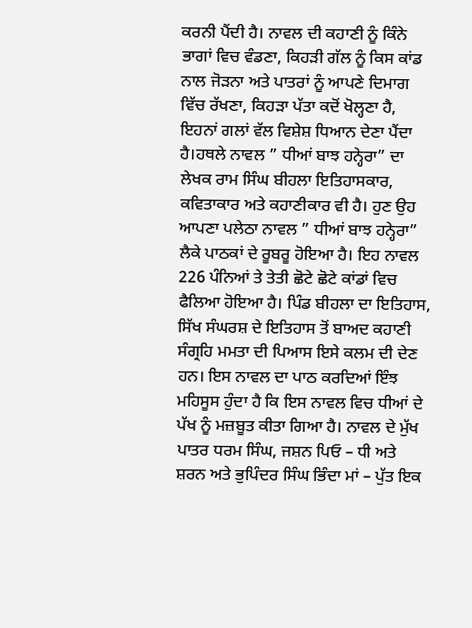ਕਰਨੀ ਪੈਂਦੀ ਹੈ। ਨਾਵਲ ਦੀ ਕਹਾਣੀ ਨੂੰ ਕਿੰਨੇ ਭਾਗਾਂ ਵਿਚ ਵੰਡਣਾ, ਕਿਹੜੀ ਗੱਲ ਨੂੰ ਕਿਸ ਕਾਂਡ ਨਾਲ ਜੋੜਨਾ ਅਤੇ ਪਾਤਰਾਂ ਨੂੰ ਆਪਣੇ ਦਿਮਾਗ ਵਿੱਚ ਰੱਖਣਾ, ਕਿਹੜਾ ਪੱਤਾ ਕਦੋਂ ਖੋਲ੍ਹਣਾ ਹੈ, ਇਹਨਾਂ ਗਲਾਂ ਵੱਲ ਵਿਸ਼ੇਸ਼ ਧਿਆਨ ਦੇਣਾ ਪੈਂਦਾ ਹੈ।ਹਥਲੇ ਨਾਵਲ ” ਧੀਆਂ ਬਾਝ ਹਨ੍ਹੇਰਾ” ਦਾ ਲੇਖਕ ਰਾਮ ਸਿੰਘ ਬੀਹਲਾ ਇਤਿਹਾਸਕਾਰ, ਕਵਿਤਾਕਾਰ ਅਤੇ ਕਹਾਣੀਕਾਰ ਵੀ ਹੈ। ਹੁਣ ਉਹ ਆਪਣਾ ਪਲੇਠਾ ਨਾਵਲ ” ਧੀਆਂ ਬਾਝ ਹਨ੍ਹੇਰਾ” ਲੈਕੇ ਪਾਠਕਾਂ ਦੇ ਰੂਬਰੂ ਹੋਇਆ ਹੈ। ਇਹ ਨਾਵਲ 226 ਪੰਨਿਆਂ ਤੇ ਤੇਤੀ ਛੋਟੇ ਛੋਟੇ ਕਾਂਡਾਂ ਵਿਚ ਫੈਲਿਆ ਹੋਇਆ ਹੈ। ਪਿੰਡ ਬੀਹਲਾ ਦਾ ਇਤਿਹਾਸ, ਸਿੱਖ ਸੰਘਰਸ਼ ਦੇ ਇਤਿਹਾਸ ਤੋਂ ਬਾਅਦ ਕਹਾਣੀ ਸੰਗ੍ਰਹਿ ਮਮਤਾ ਦੀ ਪਿਆਸ ਇਸੇ ਕਲਮ ਦੀ ਦੇਣ ਹਨ। ਇਸ ਨਾਵਲ ਦਾ ਪਾਠ ਕਰਦਿਆਂ ਇੰਝ ਮਹਿਸੂਸ ਹੁੰਦਾ ਹੈ ਕਿ ਇਸ ਨਾਵਲ ਵਿਚ ਧੀਆਂ ਦੇ ਪੱਖ ਨੂੰ ਮਜ਼ਬੂਤ ਕੀਤਾ ਗਿਆ ਹੈ। ਨਾਵਲ ਦੇ ਮੁੱਖ ਪਾਤਰ ਧਰਮ ਸਿੰਘ, ਜਸ਼ਨ ਪਿਓ – ਧੀ ਅਤੇ ਸ਼ਰਨ ਅਤੇ ਭੁਪਿੰਦਰ ਸਿੰਘ ਭਿੰਦਾ ਮਾਂ – ਪੁੱਤ ਇਕ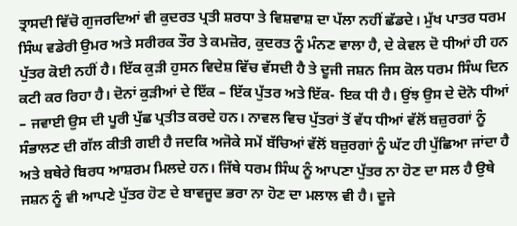ਤ੍ਰਾਸਦੀ ਵਿੱਚੋ ਗੁਜਰਦਿਆਂ ਵੀ ਕੁਦਰਤ ਪ੍ਰਤੀ ਸ਼ਰਧਾ ਤੇ ਵਿਸ਼ਵਾਸ਼ ਦਾ ਪੱਲਾ ਨਹੀਂ ਛੱਡਦੇ। ਮੁੱਖ ਪਾਤਰ ਧਰਮ ਸਿੰਘ ਵਡੇਰੀ ਉਮਰ ਅਤੇ ਸਰੀਰਕ ਤੌਰ ਤੇ ਕਮਜ਼ੋਰ, ਕੁਦਰਤ ਨੂੰ ਮੰਨਣ ਵਾਲਾ ਹੈ, ਦੇ ਕੇਵਲ ਦੋ ਧੀਆਂ ਹੀ ਹਨ ਪੁੱਤਰ ਕੋਈ ਨਹੀਂ ਹੈ। ਇੱਕ ਕੁੜੀ ਹੁਸਨ ਵਿਦੇਸ਼ ਵਿੱਚ ਵੱਸਦੀ ਹੈ ਤੇ ਦੂਜੀ ਜਸ਼ਨ ਜਿਸ ਕੋਲ ਧਰਮ ਸਿੰਘ ਦਿਨ ਕਟੀ ਕਰ ਰਿਹਾ ਹੈ। ਦੋਨਾਂ ਕੁੜੀਆਂ ਦੇ ਇੱਕ – ਇੱਕ ਪੁੱਤਰ ਅਤੇ ਇੱਕ- ਇਕ ਧੀ ਹੈ। ਉਂਝ ਉਸ ਦੇ ਦੋਨੋ ਧੀਆਂ – ਜਵਾਈ ਉਸ ਦੀ ਪੂਰੀ ਪੁੱਛ ਪ੍ਰਤੀਤ ਕਰਦੇ ਹਨ। ਨਾਵਲ ਵਿਚ ਪੁੱਤਰਾਂ ਤੋਂ ਵੱਧ ਧੀਆਂ ਵੱਲੋਂ ਬਜ਼ੁਰਗਾਂ ਨੂੰ ਸੰਭਾਲਣ ਦੀ ਗੱਲ ਕੀਤੀ ਗਈ ਹੈ ਜਦਕਿ ਅਜੋਕੇ ਸਮੇਂ ਬੱਚਿਆਂ ਵੱਲੋਂ ਬਜ਼ੁਰਗਾਂ ਨੂੰ ਘੱਟ ਹੀ ਪੁੱਛਿਆ ਜਾਂਦਾ ਹੈ ਅਤੇ ਬਥੇਰੇ ਬਿਰਧ ਆਸ਼ਰਮ ਮਿਲਦੇ ਹਨ। ਜਿੱਥੇ ਧਰਮ ਸਿੰਘ ਨੂੰ ਆਪਣਾ ਪੁੱਤਰ ਨਾ ਹੋਣ ਦਾ ਸਲ ਹੈ ਉਥੇ ਜਸ਼ਨ ਨੂੰ ਵੀ ਆਪਣੇ ਪੁੱਤਰ ਹੋਣ ਦੇ ਬਾਵਜੂਦ ਭਰਾ ਨਾ ਹੋਣ ਦਾ ਮਲਾਲ ਵੀ ਹੈ। ਦੂਜੇ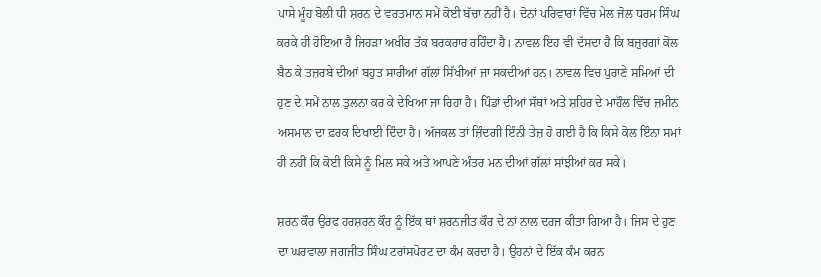ਪਾਸੇ ਮੂੰਹ ਬੋਲੀ ਧੀ ਸ਼ਰਨ ਦੇ ਵਰਤਮਾਨ ਸਮੇਂ ਕੋਈ ਬੱਚਾ ਨਹੀਂ ਹੈ। ਦੋਨਾਂ ਪਰਿਵਾਰਾਂ ਵਿੱਚ ਮੇਲ ਜੋਲ ਧਰਮ ਸਿੰਘ ਕਰਕੇ ਹੀ ਹੋਇਆ ਹੈ ਜਿਹੜਾ ਅਖੀਰ ਤੱਕ ਬਰਕਰਾਰ ਰਹਿੰਦਾ ਹੈ। ਨਾਵਲ ਇਹ ਵੀ ਦੱਸਦਾ ਹੈ ਕਿ ਬਜ਼ੁਰਗਾਂ ਕੋਲ ਬੈਠ ਕੇ ਤਜ਼ਰਬੇ ਦੀਆਂ ਬਹੁਤ ਸਾਰੀਆਂ ਗੱਲਾਂ ਸਿੱਖੀਆਂ ਜਾ ਸਕਦੀਆਂ ਹਨ। ਨਾਵਲ ਵਿਚ ਪੁਰਾਣੇ ਸਮਿਆਂ ਦੀ ਹੁਣ ਦੇ ਸਮੇਂ ਨਾਲ ਤੁਲਨਾ ਕਰ ਕੇ ਦੇਖਿਆ ਜਾ ਰਿਹਾ ਹੈ। ਪਿੰਡਾਂ ਦੀਆਂ ਸੱਥਾਂ ਅਤੇ ਸ਼ਹਿਰ ਦੇ ਮਾਹੌਲ ਵਿੱਚ ਜ਼ਮੀਨ ਅਸਮਾਨ ਦਾ ਫ਼ਰਕ ਦਿਖਾਈ ਦਿੰਦਾ ਹੈ। ਅੱਜਕਲ ਤਾਂ ਜ਼ਿੰਦਗੀ ਇੰਨੀ ਤੇਜ਼ ਹੋ ਗਈ ਹੈ ਕਿ ਕਿਸੇ ਕੋਲ ਇੰਨਾ ਸਮਾਂ ਹੀ ਨਹੀਂ ਕਿ ਕੋਈ ਕਿਸੇ ਨੂੰ ਮਿਲ ਸਕੇ ਅਤੇ ਆਪਣੇ ਅੰਤਰ ਮਨ ਦੀਆਂ ਗੱਲਾਂ ਸਾਂਝੀਆਂ ਕਰ ਸਕੇ।

ਸ਼ਰਨ ਕੌਰ ਉਰਫ ਹਰਸ਼ਰਨ ਕੌਰ ਨੂੰ ਇੱਕ ਥਾਂ ਸ਼ਰਨਜੀਤ ਕੌਰ ਦੇ ਨਾਂ ਨਾਲ ਦਰਜ ਕੀਤਾ ਗਿਆ ਹੈ। ਜਿਸ ਦੇ ਹੁਣ ਦਾ ਘਰਵਾਲਾ ਜਗਜੀਤ ਸਿੰਘ ਟਰਾਂਸਪੋਰਟ ਦਾ ਕੰਮ ਕਰਦਾ ਹੈ। ਉਹਨਾਂ ਦੇ ਇੱਕ ਕੰਮ ਕਰਨ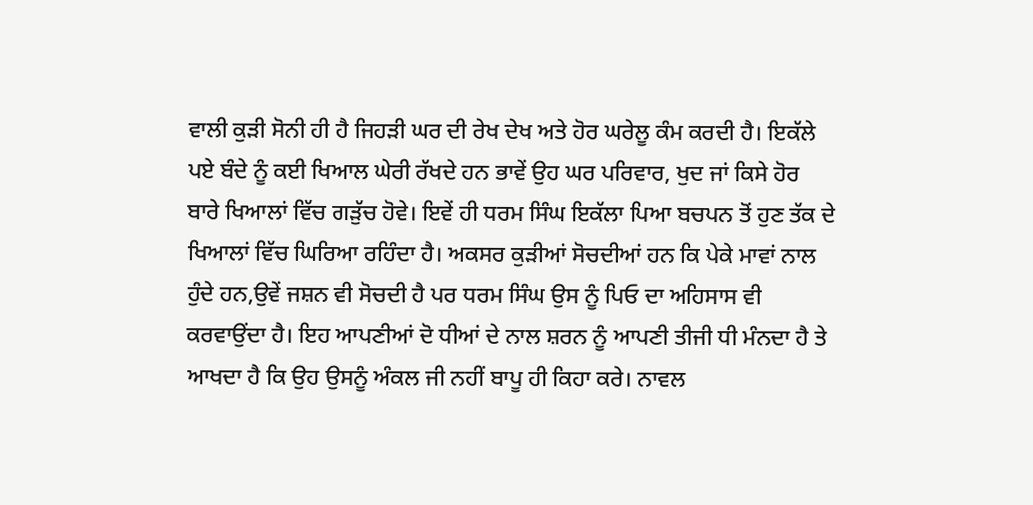ਵਾਲੀ ਕੁੜੀ ਸੋਨੀ ਹੀ ਹੈ ਜਿਹੜੀ ਘਰ ਦੀ ਰੇਖ ਦੇਖ ਅਤੇ ਹੋਰ ਘਰੇਲੂ ਕੰਮ ਕਰਦੀ ਹੈ। ਇਕੱਲੇ ਪਏ ਬੰਦੇ ਨੂੰ ਕਈ ਖਿਆਲ ਘੇਰੀ ਰੱਖਦੇ ਹਨ ਭਾਵੇਂ ਉਹ ਘਰ ਪਰਿਵਾਰ, ਖੁਦ ਜਾਂ ਕਿਸੇ ਹੋਰ ਬਾਰੇ ਖਿਆਲਾਂ ਵਿੱਚ ਗੜੁੱਚ ਹੋਵੇ। ਇਵੇਂ ਹੀ ਧਰਮ ਸਿੰਘ ਇਕੱਲਾ ਪਿਆ ਬਚਪਨ ਤੋਂ ਹੁਣ ਤੱਕ ਦੇ ਖਿਆਲਾਂ ਵਿੱਚ ਘਿਰਿਆ ਰਹਿੰਦਾ ਹੈ। ਅਕਸਰ ਕੁੜੀਆਂ ਸੋਚਦੀਆਂ ਹਨ ਕਿ ਪੇਕੇ ਮਾਵਾਂ ਨਾਲ ਹੁੰਦੇ ਹਨ,ਉਵੇਂ ਜਸ਼ਨ ਵੀ ਸੋਚਦੀ ਹੈ ਪਰ ਧਰਮ ਸਿੰਘ ਉਸ ਨੂੰ ਪਿਓ ਦਾ ਅਹਿਸਾਸ ਵੀ ਕਰਵਾਉਂਦਾ ਹੈ। ਇਹ ਆਪਣੀਆਂ ਦੋ ਧੀਆਂ ਦੇ ਨਾਲ ਸ਼ਰਨ ਨੂੰ ਆਪਣੀ ਤੀਜੀ ਧੀ ਮੰਨਦਾ ਹੈ ਤੇ ਆਖਦਾ ਹੈ ਕਿ ਉਹ ਉਸਨੂੰ ਅੰਕਲ ਜੀ ਨਹੀਂ ਬਾਪੂ ਹੀ ਕਿਹਾ ਕਰੇ। ਨਾਵਲ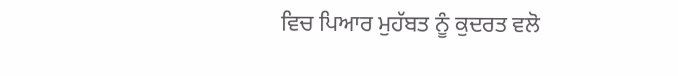ਵਿਚ ਪਿਆਰ ਮੁਹੱਬਤ ਨੂੰ ਕੁਦਰਤ ਵਲੋ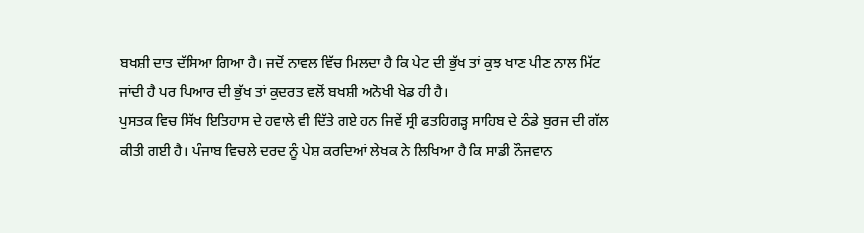ਬਖਸ਼ੀ ਦਾਤ ਦੱਸਿਆ ਗਿਆ ਹੈ। ਜਦੋਂ ਨਾਵਲ ਵਿੱਚ ਮਿਲਦਾ ਹੈ ਕਿ ਪੇਟ ਦੀ ਭੁੱਖ ਤਾਂ ਕੁਝ ਖਾਣ ਪੀਣ ਨਾਲ ਮਿੱਟ ਜਾਂਦੀ ਹੈ ਪਰ ਪਿਆਰ ਦੀ ਭੁੱਖ ਤਾਂ ਕੁਦਰਤ ਵਲੋਂ ਬਖਸ਼ੀ ਅਨੋਖੀ ਖੇਡ ਹੀ ਹੈ।
ਪੁਸਤਕ ਵਿਚ ਸਿੱਖ ਇਤਿਹਾਸ ਦੇ ਹਵਾਲੇ ਵੀ ਦਿੱਤੇ ਗਏ ਹਨ ਜਿਵੇਂ ਸ੍ਰੀ ਫਤਹਿਗੜ੍ਹ ਸਾਹਿਬ ਦੇ ਠੰਡੇ ਬੁਰਜ ਦੀ ਗੱਲ ਕੀਤੀ ਗਈ ਹੈ। ਪੰਜਾਬ ਵਿਚਲੇ ਦਰਦ ਨੂੰ ਪੇਸ਼ ਕਰਦਿਆਂ ਲੇਖਕ ਨੇ ਲਿਖਿਆ ਹੈ ਕਿ ਸਾਡੀ ਨੌਜਵਾਨ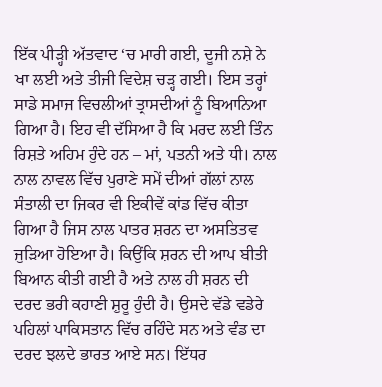ਇੱਕ ਪੀੜ੍ਹੀ ਅੱਤਵਾਦ ‘ਚ ਮਾਰੀ ਗਈ, ਦੂਜੀ ਨਸ਼ੇ ਨੇ ਖਾ ਲਈ ਅਤੇ ਤੀਜੀ ਵਿਦੇਸ਼ ਚੜ੍ਹ ਗਈ। ਇਸ ਤਰ੍ਹਾਂ ਸਾਡੇ ਸਮਾਜ ਵਿਚਲੀਆਂ ਤ੍ਰਾਸਦੀਆਂ ਨੂੰ ਬਿਆਨਿਆ ਗਿਆ ਹੈ। ਇਹ ਵੀ ਦੱਸਿਆ ਹੈ ਕਿ ਮਰਦ ਲਈ ਤਿੰਨ ਰਿਸ਼ਤੇ ਅਹਿਮ ਹੁੰਦੇ ਹਨ – ਮਾਂ, ਪਤਨੀ ਅਤੇ ਧੀ। ਨਾਲ ਨਾਲ ਨਾਵਲ ਵਿੱਚ ਪੁਰਾਣੇ ਸਮੇਂ ਦੀਆਂ ਗੱਲਾਂ ਨਾਲ ਸੰਤਾਲੀ ਦਾ ਜਿਕਰ ਵੀ ਇਕੀਵੇਂ ਕਾਂਡ ਵਿੱਚ ਕੀਤਾ ਗਿਆ ਹੈ ਜਿਸ ਨਾਲ ਪਾਤਰ ਸ਼ਰਨ ਦਾ ਅਸਤਿਤਵ ਜੁੜਿਆ ਹੋਇਆ ਹੈ। ਕਿਉਂਕਿ ਸ਼ਰਨ ਦੀ ਆਪ ਬੀਤੀ ਬਿਆਨ ਕੀਤੀ ਗਈ ਹੈ ਅਤੇ ਨਾਲ ਹੀ ਸ਼ਰਨ ਦੀ ਦਰਦ ਭਰੀ ਕਹਾਣੀ ਸ਼ੁਰੂ ਹੁੰਦੀ ਹੈ। ਉਸਦੇ ਵੱਡੇ ਵਡੇਰੇ ਪਹਿਲਾਂ ਪਾਕਿਸਤਾਨ ਵਿੱਚ ਰਹਿੰਦੇ ਸਨ ਅਤੇ ਵੰਡ ਦਾ ਦਰਦ ਝਲਦੇ ਭਾਰਤ ਆਏ ਸਨ। ਇੱਧਰ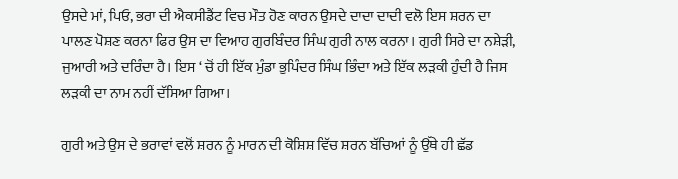ਉਸਦੇ ਮਾਂ, ਪਿਓ, ਭਰਾ ਦੀ ਐਕਸੀਡੈਂਟ ਵਿਚ ਮੌਤ ਹੋਣ ਕਾਰਨ ਉਸਦੇ ਦਾਦਾ ਦਾਦੀ ਵਲੋ ਇਸ ਸ਼ਰਨ ਦਾ ਪਾਲਣ ਪੋਸ਼ਣ ਕਰਨਾ ਫਿਰ ਉਸ ਦਾ ਵਿਆਹ ਗੁਰਬਿੰਦਰ ਸਿੰਘ ਗੁਰੀ ਨਾਲ ਕਰਨਾ। ਗੁਰੀ ਸਿਰੇ ਦਾ ਨਸ਼ੇੜੀ, ਜੁਆਰੀ ਅਤੇ ਦਰਿੰਦਾ ਹੈ। ਇਸ ‘ ਚੋਂ ਹੀ ਇੱਕ ਮੁੰਡਾ ਭੁਪਿੰਦਰ ਸਿੰਘ ਭਿੰਦਾ ਅਤੇ ਇੱਕ ਲੜਕੀ ਹੁੰਦੀ ਹੈ ਜਿਸ ਲੜਕੀ ਦਾ ਨਾਮ ਨਹੀਂ ਦੱਸਿਆ ਗਿਆ।

ਗੁਰੀ ਅਤੇ ਉਸ ਦੇ ਭਰਾਵਾਂ ਵਲੋਂ ਸ਼ਰਨ ਨੂੰ ਮਾਰਨ ਦੀ ਕੋਸ਼ਿਸ਼ ਵਿੱਚ ਸ਼ਰਨ ਬੱਚਿਆਂ ਨੂੰ ਉੱਥੇ ਹੀ ਛੱਡ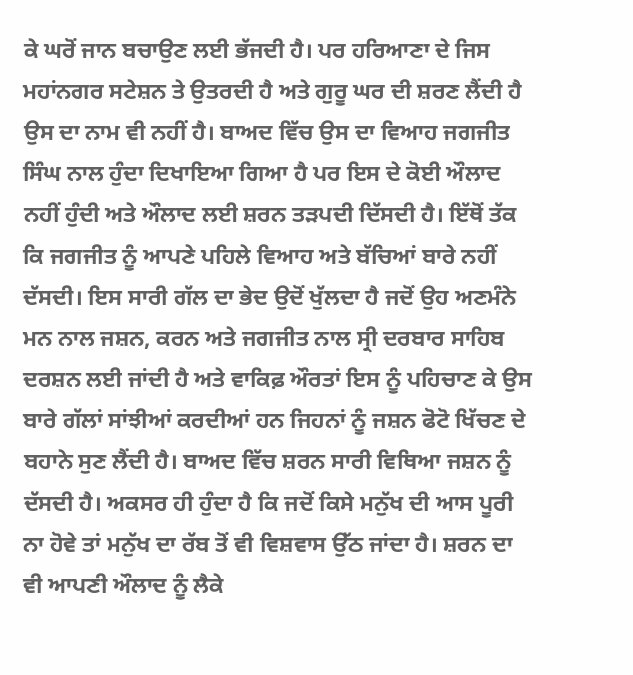ਕੇ ਘਰੋਂ ਜਾਨ ਬਚਾਉਣ ਲਈ ਭੱਜਦੀ ਹੈ। ਪਰ ਹਰਿਆਣਾ ਦੇ ਜਿਸ ਮਹਾਂਨਗਰ ਸਟੇਸ਼ਨ ਤੇ ਉਤਰਦੀ ਹੈ ਅਤੇ ਗੁਰੂ ਘਰ ਦੀ ਸ਼ਰਣ ਲੈਂਦੀ ਹੈ ਉਸ ਦਾ ਨਾਮ ਵੀ ਨਹੀਂ ਹੈ। ਬਾਅਦ ਵਿੱਚ ਉਸ ਦਾ ਵਿਆਹ ਜਗਜੀਤ ਸਿੰਘ ਨਾਲ ਹੁੰਦਾ ਦਿਖਾਇਆ ਗਿਆ ਹੈ ਪਰ ਇਸ ਦੇ ਕੋਈ ਔਲਾਦ ਨਹੀਂ ਹੁੰਦੀ ਅਤੇ ਔਲਾਦ ਲਈ ਸ਼ਰਨ ਤੜਪਦੀ ਦਿੱਸਦੀ ਹੈ। ਇੱਥੋਂ ਤੱਕ ਕਿ ਜਗਜੀਤ ਨੂੰ ਆਪਣੇ ਪਹਿਲੇ ਵਿਆਹ ਅਤੇ ਬੱਚਿਆਂ ਬਾਰੇ ਨਹੀਂ ਦੱਸਦੀ। ਇਸ ਸਾਰੀ ਗੱਲ ਦਾ ਭੇਦ ਉਦੋਂ ਖੁੱਲਦਾ ਹੈ ਜਦੋਂ ਉਹ ਅਣਮੰਨੇ ਮਨ ਨਾਲ ਜਸ਼ਨ, ਕਰਨ ਅਤੇ ਜਗਜੀਤ ਨਾਲ ਸ੍ਰੀ ਦਰਬਾਰ ਸਾਹਿਬ ਦਰਸ਼ਨ ਲਈ ਜਾਂਦੀ ਹੈ ਅਤੇ ਵਾਕਿਫ਼ ਔਰਤਾਂ ਇਸ ਨੂੰ ਪਹਿਚਾਣ ਕੇ ਉਸ ਬਾਰੇ ਗੱਲਾਂ ਸਾਂਝੀਆਂ ਕਰਦੀਆਂ ਹਨ ਜਿਹਨਾਂ ਨੂੰ ਜਸ਼ਨ ਫੋਟੋ ਖਿੱਚਣ ਦੇ ਬਹਾਨੇ ਸੁਣ ਲੈਂਦੀ ਹੈ। ਬਾਅਦ ਵਿੱਚ ਸ਼ਰਨ ਸਾਰੀ ਵਿਥਿਆ ਜਸ਼ਨ ਨੂੰ ਦੱਸਦੀ ਹੈ। ਅਕਸਰ ਹੀ ਹੁੰਦਾ ਹੈ ਕਿ ਜਦੋਂ ਕਿਸੇ ਮਨੁੱਖ ਦੀ ਆਸ ਪੂਰੀ ਨਾ ਹੋਵੇ ਤਾਂ ਮਨੁੱਖ ਦਾ ਰੱਬ ਤੋਂ ਵੀ ਵਿਸ਼ਵਾਸ ਉੱਠ ਜਾਂਦਾ ਹੈ। ਸ਼ਰਨ ਦਾ ਵੀ ਆਪਣੀ ਔਲਾਦ ਨੂੰ ਲੈਕੇ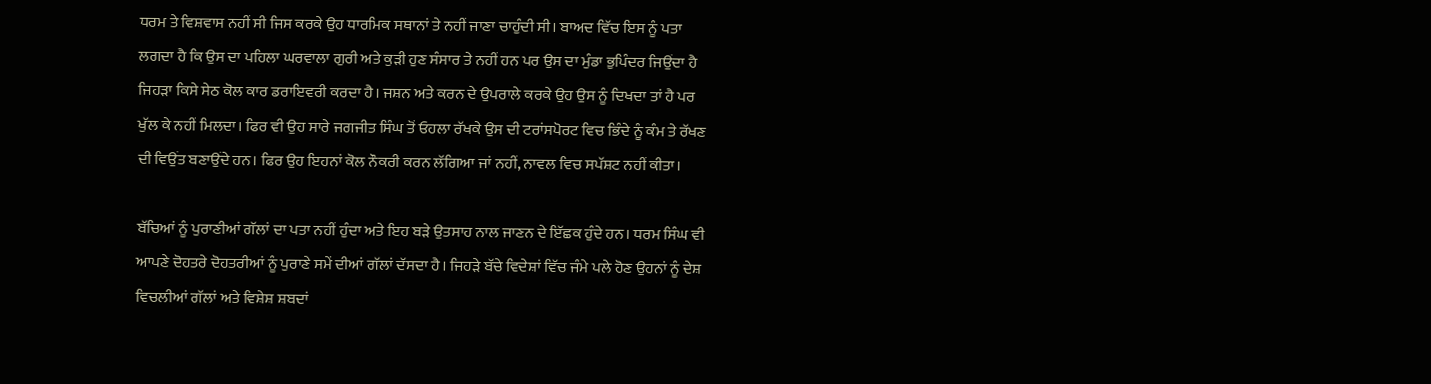ਧਰਮ ਤੇ ਵਿਸ਼ਵਾਸ ਨਹੀਂ ਸੀ ਜਿਸ ਕਰਕੇ ਉਹ ਧਾਰਮਿਕ ਸਥਾਨਾਂ ਤੇ ਨਹੀਂ ਜਾਣਾ ਚਾਹੁੰਦੀ ਸੀ। ਬਾਅਦ ਵਿੱਚ ਇਸ ਨੂੰ ਪਤਾ ਲਗਦਾ ਹੈ ਕਿ ਉਸ ਦਾ ਪਹਿਲਾ ਘਰਵਾਲਾ ਗੁਰੀ ਅਤੇ ਕੁੜੀ ਹੁਣ ਸੰਸਾਰ ਤੇ ਨਹੀਂ ਹਨ ਪਰ ਉਸ ਦਾ ਮੁੰਡਾ ਭੁਪਿੰਦਰ ਜਿਉਂਦਾ ਹੈ ਜਿਹੜਾ ਕਿਸੇ ਸੇਠ ਕੋਲ ਕਾਰ ਡਰਾਇਵਰੀ ਕਰਦਾ ਹੈ। ਜਸ਼ਨ ਅਤੇ ਕਰਨ ਦੇ ਉਪਰਾਲੇ ਕਰਕੇ ਉਹ ਉਸ ਨੂੰ ਦਿਖਦਾ ਤਾਂ ਹੈ ਪਰ ਖੁੱਲ ਕੇ ਨਹੀਂ ਮਿਲਦਾ। ਫਿਰ ਵੀ ਉਹ ਸਾਰੇ ਜਗਜੀਤ ਸਿੰਘ ਤੋਂ ਓਹਲਾ ਰੱਖਕੇ ਉਸ ਦੀ ਟਰਾਂਸਪੋਰਟ ਵਿਚ ਭਿੰਦੇ ਨੂੰ ਕੰਮ ਤੇ ਰੱਖਣ ਦੀ ਵਿਉਂਤ ਬਣਾਉਂਦੇ ਹਨ। ਫਿਰ ਉਹ ਇਹਨਾਂ ਕੋਲ ਨੌਕਰੀ ਕਰਨ ਲੱਗਿਆ ਜਾਂ ਨਹੀਂ, ਨਾਵਲ ਵਿਚ ਸਪੱਸ਼ਟ ਨਹੀਂ ਕੀਤਾ।

ਬੱਚਿਆਂ ਨੂੰ ਪੁਰਾਣੀਆਂ ਗੱਲਾਂ ਦਾ ਪਤਾ ਨਹੀਂ ਹੁੰਦਾ ਅਤੇ ਇਹ ਬੜੇ ਉਤਸਾਹ ਨਾਲ ਜਾਣਨ ਦੇ ਇੱਛਕ ਹੁੰਦੇ ਹਨ। ਧਰਮ ਸਿੰਘ ਵੀ ਆਪਣੇ ਦੋਹਤਰੇ ਦੋਹਤਰੀਆਂ ਨੂੰ ਪੁਰਾਣੇ ਸਮੇਂ ਦੀਆਂ ਗੱਲਾਂ ਦੱਸਦਾ ਹੈ। ਜਿਹੜੇ ਬੱਚੇ ਵਿਦੇਸ਼ਾਂ ਵਿੱਚ ਜੰਮੇ ਪਲੇ ਹੋਣ ਉਹਨਾਂ ਨੂੰ ਦੇਸ਼ ਵਿਚਲੀਆਂ ਗੱਲਾਂ ਅਤੇ ਵਿਸ਼ੇਸ਼ ਸ਼ਬਦਾਂ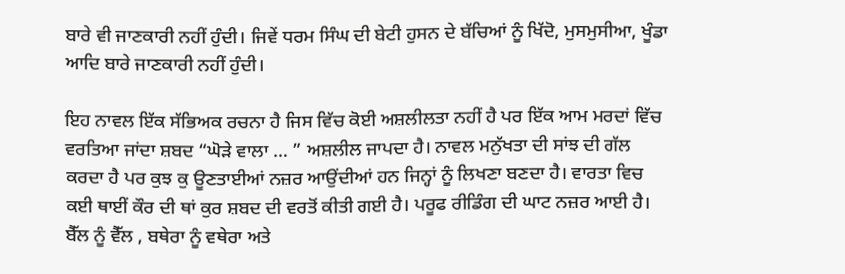ਬਾਰੇ ਵੀ ਜਾਣਕਾਰੀ ਨਹੀਂ ਹੁੰਦੀ। ਜਿਵੇਂ ਧਰਮ ਸਿੰਘ ਦੀ ਬੇਟੀ ਹੁਸਨ ਦੇ ਬੱਚਿਆਂ ਨੂੰ ਖਿੱਦੋ, ਮੁਸਮੁਸੀਆ, ਖੂੰਡਾ ਆਦਿ ਬਾਰੇ ਜਾਣਕਾਰੀ ਨਹੀਂ ਹੁੰਦੀ।

ਇਹ ਨਾਵਲ ਇੱਕ ਸੱਭਿਅਕ ਰਚਨਾ ਹੈ ਜਿਸ ਵਿੱਚ ਕੋਈ ਅਸ਼ਲੀਲਤਾ ਨਹੀਂ ਹੈ ਪਰ ਇੱਕ ਆਮ ਮਰਦਾਂ ਵਿੱਚ ਵਰਤਿਆ ਜਾਂਦਾ ਸ਼ਬਦ “ਘੋੜੇ ਵਾਲਾ … ” ਅਸ਼ਲੀਲ ਜਾਪਦਾ ਹੈ। ਨਾਵਲ ਮਨੁੱਖਤਾ ਦੀ ਸਾਂਝ ਦੀ ਗੱਲ ਕਰਦਾ ਹੈ ਪਰ ਕੁਝ ਕੁ ਊਣਤਾਈਆਂ ਨਜ਼ਰ ਆਉਂਦੀਆਂ ਹਨ ਜਿਨ੍ਹਾਂ ਨੂੰ ਲਿਖਣਾ ਬਣਦਾ ਹੈ। ਵਾਰਤਾ ਵਿਚ ਕਈ ਥਾਈਂ ਕੌਰ ਦੀ ਥਾਂ ਕੁਰ ਸ਼ਬਦ ਦੀ ਵਰਤੋਂ ਕੀਤੀ ਗਈ ਹੈ। ਪਰੂਫ ਰੀਡਿੰਗ ਦੀ ਘਾਟ ਨਜ਼ਰ ਆਈ ਹੈ। ਬੈੱਲ ਨੂੰ ਵੈੱਲ , ਬਥੇਰਾ ਨੂੰ ਵਥੇਰਾ ਅਤੇ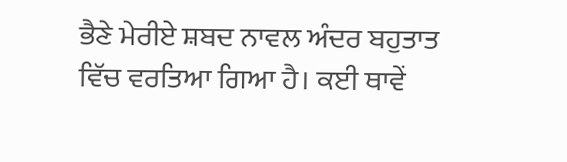ਭੈਣੇ ਮੇਰੀਏ ਸ਼ਬਦ ਨਾਵਲ ਅੰਦਰ ਬਹੁਤਾਤ ਵਿੱਚ ਵਰਤਿਆ ਗਿਆ ਹੈ। ਕਈ ਥਾਵੇਂ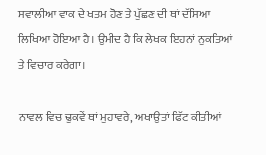ਸਵਾਲੀਆ ਵਾਕ ਦੇ ਖਤਮ ਹੋਣ ਤੇ ਪੁੱਛਣ ਦੀ ਥਾਂ ਦੱਸਿਆ ਲਿਖਿਆ ਹੋਇਆ ਹੈ। ਉਮੀਦ ਹੈ ਕਿ ਲੇਖਕ ਇਹਨਾਂ ਨੁਕਤਿਆਂ ਤੇ ਵਿਚਾਰ ਕਰੇਗਾ।

ਨਾਵਲ ਵਿਚ ਢੁਕਵੇਂ ਥਾਂ ਮੁਹਾਵਰੇ, ਅਖਾਉਤਾਂ ਫਿੱਟ ਕੀਤੀਆਂ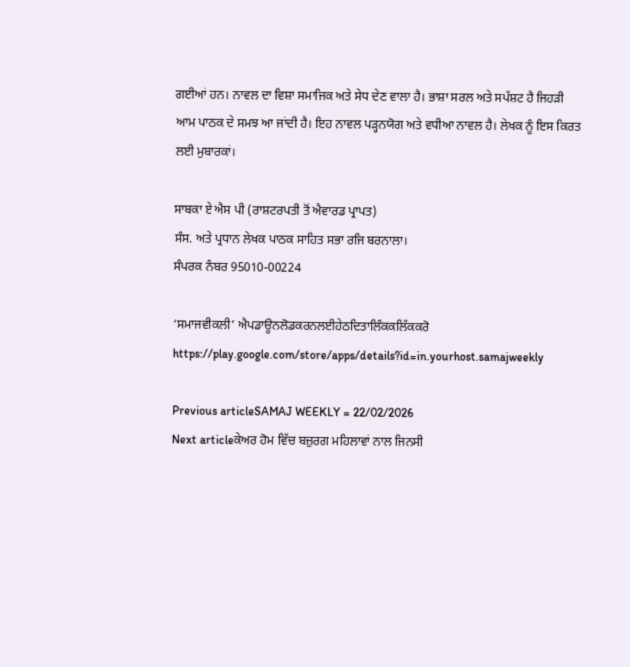ਗਈਆਂ ਹਨ। ਨਾਵਲ ਦਾ ਵਿਸ਼ਾ ਸਮਾਜਿਕ ਅਤੇ ਸੇਧ ਦੇਣ ਵਾਲਾ ਹੈ। ਭਾਸ਼ਾ ਸਰਲ ਅਤੇ ਸਪੱਸ਼ਟ ਹੈ ਜਿਹੜੀ ਆਮ ਪਾਠਕ ਦੇ ਸਮਝ ਆ ਜਾਂਦੀ ਹੈ। ਇਹ ਨਾਵਲ ਪੜ੍ਹਨਯੋਗ ਅਤੇ ਵਧੀਆ ਨਾਵਲ ਹੈ। ਲੇਖਕ ਨੂੰ ਇਸ ਕਿਰਤ ਲਈ ਮੁਬਾਰਕਾਂ।

ਸਾਬਕਾ ਏ ਐਸ ਪੀ (ਰਾਸ਼ਟਰਪਤੀ ਤੋਂ ਐਵਾਰਡ ਪ੍ਰਾਪਤ)
ਸੰਸ. ਅਤੇ ਪ੍ਰਧਾਨ ਲੇਖਕ ਪਾਠਕ ਸਾਹਿਤ ਸਭਾ ਰਜਿ ਬਰਨਾਲਾ।
ਸੰਪਰਕ ਨੰਬਰ 95010-00224

‘ਸਮਾਜਵੀਕਲੀ’ ਐਪਡਾਊਨਲੋਡਕਰਨਲਈਹੇਠਦਿਤਾਲਿੰਕਕਲਿੱਕਕਰੋ
https://play.google.com/store/apps/details?id=in.yourhost.samajweekly

Previous articleSAMAJ WEEKLY = 22/02/2026
Next articleਕੇਅਰ ਹੋਮ ਵਿੱਚ ਬਜ਼ੁਰਗ ਮਹਿਲਾਵਾਂ ਨਾਲ ਜਿਨਸੀ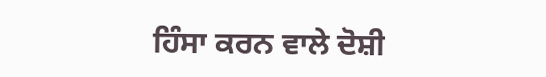ਹਿੰਸਾ ਕਰਨ ਵਾਲੇ ਦੋਸ਼ੀ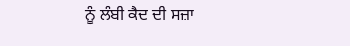ਨੂੰ ਲੰਬੀ ਕੈਦ ਦੀ ਸਜ਼ਾ